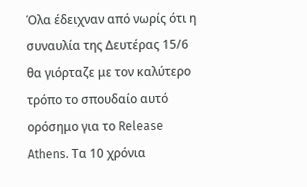Όλα έδειχναν από νωρίς ότι η συναυλία της Δευτέρας 15/6 θα γιόρταζε με τον καλύτερο τρόπο το σπουδαίο αυτό ορόσημο για το Release Athens. Τα 10 χρόνια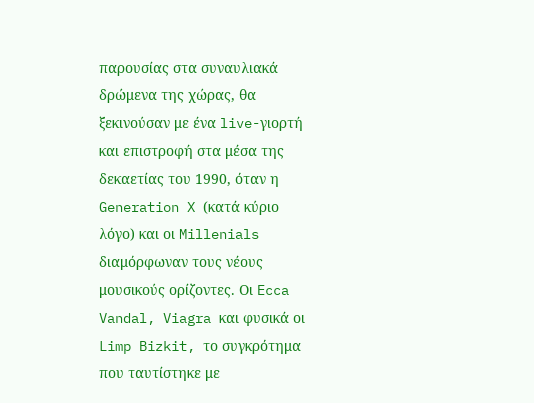παρουσίας στα συναυλιακά δρώμενα της χώρας, θα ξεκινούσαν με ένα live-γιορτή και επιστροφή στα μέσα της δεκαετίας του 1990, όταν η Generation X (κατά κύριο λόγο) και οι Millenials διαμόρφωναν τους νέους μουσικούς ορίζοντες. Οι Ecca Vandal, Viagra και φυσικά οι Limp Bizkit, το συγκρότημα που ταυτίστηκε με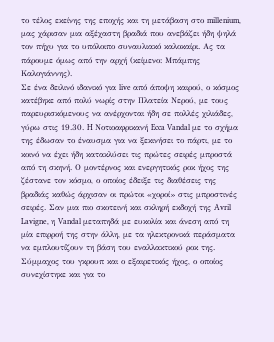το τέλος εκείνης της εποχής και τη μετάβαση στο millenium, μας χάρισαν μια αξέχαστη βραδιά που ανεβάζει ήδη ψηλά τον πήχυ για το υπόλοιπο συναυλιακό καλοκαίρι. Ας τα πάρουμε όμως από την αρχή (κείμενο: Μπάμπης Καλογιάννης).
Σε ένα δειλινό ιδανικό για live από άποψη καιρού, ο κόσμος κατέβηκε από πολύ νωρίς στην Πλατεία Νερού, με τους παρευρισκόμενους να ανέρχονται ήδη σε πολλές χιλιάδες, γύρω στις 19.30. H Νοτιοαφρικανή Ecca Vandal με το σχήμα της έδωσαν το έναυσμα για να ξεκινήσει το πάρτι, με το κοινό να έχει ήδη κατακλύσει τις πρώτες σειρές μπροστά από τη σκηνή. Ο μοντέρνος και ενεργητικός ροκ ήχος της ζέστανε τον κόσμο, ο οποίος έδειξε τις διαθέσεις της βραδιάς καθώς άρχισαν οι πρώτοι «χοροί» στις μπροστινές σειρές. Σαν μια πιο σκοτεινή και σκληρή εκδοχή της Avril Lavigne, η Vandal μεταπηδά με ευκολία και άνεση από τη μία επιρροή της στην άλλη, με τα ηλεκτρονικά περάσματα να εμπλουτίζουν τη βάση του εναλλακτικού ροκ της. Σύμμαχος του γκρουπ και ο εξαιρετικός ήχος, ο οποίος συνεχίστηκε και για το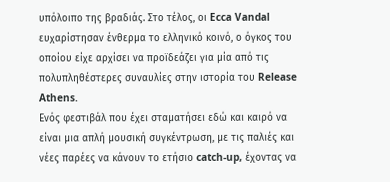υπόλοιπο της βραδιάς. Στο τέλος, οι Ecca Vandal ευχαρίστησαν ένθερμα το ελληνικό κοινό, ο όγκος του οποίου είχε αρχίσει να προϊδεάζει για μία από τις πολυπληθέστερες συναυλίες στην ιστορία του Release Athens.
Ενός φεστιβάλ που έχει σταματήσει εδώ και καιρό να είναι μια απλή μουσική συγκέντρωση, με τις παλιές και νέες παρέες να κάνουν το ετήσιο catch-up, έχοντας να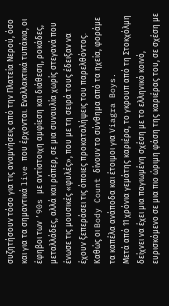συζητήσουν τόσο για τις αναμνήσεις από την Πλατεία Νερού, όσο και για τα σημαντικά live που έρχονται. Εναλλακτικά τυπάκια, οι έφηβοι των ’90s με αντίστοιχη αμφίεση και διάθεση, ροκάδες, μεταλλάδες, αλλά και ράπερ, σε μια συναυλία χωρίς στεγανά που ένωσε τις μουσικές «φυλές», που με τη σειρά τους έδειξαν να έχουν ξεπεράσει τις όποιες προκαταλήψεις του παρελθόντος. Καθώς οι Body Count δίνουν το σύνθημα από τα ηχεία, φοράμε τα καπέλα ανάποδα και έτοιμοι για Viagra Boys.
Μετά από 11 χρόνια γεμάτης καριέρα, το γκρουπ από τη Στοκχόλμη δείχνει να έχει μια παγιωμένη σχέση με το ελληνικό κοινό, ευρισκόμενο σε μια πιο ώριμη φάση της καριέρας του, σε σχέση με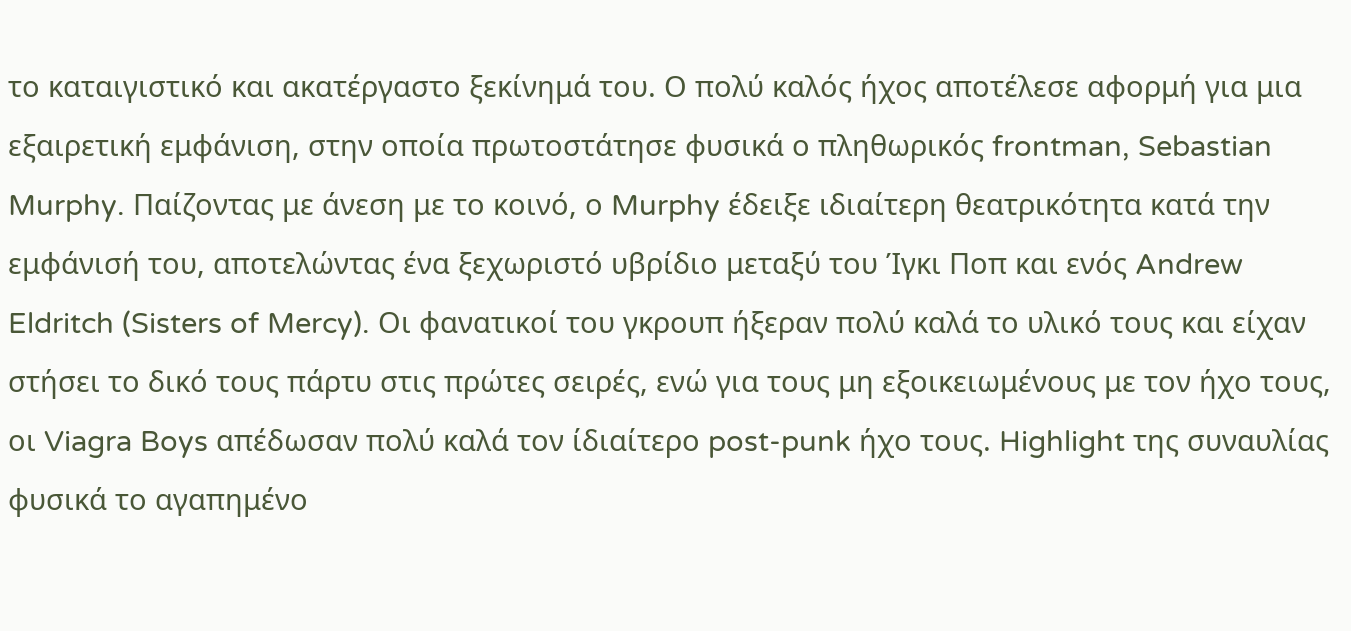το καταιγιστικό και ακατέργαστο ξεκίνημά του. Ο πολύ καλός ήχος αποτέλεσε αφορμή για μια εξαιρετική εμφάνιση, στην οποία πρωτοστάτησε φυσικά ο πληθωρικός frontman, Sebastian Murphy. Παίζοντας με άνεση με το κοινό, ο Murphy έδειξε ιδιαίτερη θεατρικότητα κατά την εμφάνισή του, αποτελώντας ένα ξεχωριστό υβρίδιο μεταξύ του Ίγκι Ποπ και ενός Andrew Eldritch (Sisters of Mercy). Οι φανατικοί του γκρουπ ήξεραν πολύ καλά το υλικό τους και είχαν στήσει το δικό τους πάρτυ στις πρώτες σειρές, ενώ για τους μη εξοικειωμένους με τον ήχο τους, οι Viagra Boys απέδωσαν πολύ καλά τον ίδιαίτερο post-punk ήχο τους. Highlight της συναυλίας φυσικά το αγαπημένο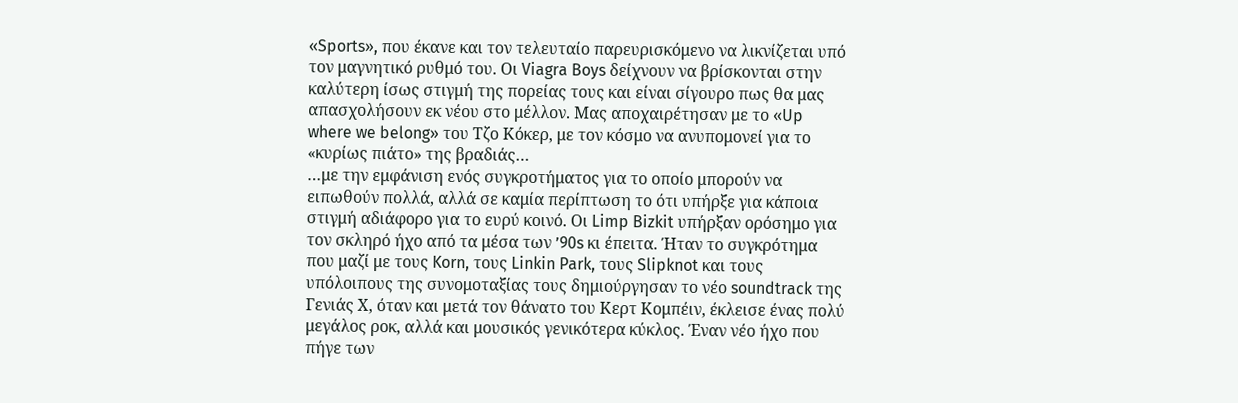«Sports», που έκανε και τον τελευταίο παρευρισκόμενο να λικνίζεται υπό τον μαγνητικό ρυθμό του. Οι Viagra Boys δείχνουν να βρίσκονται στην καλύτερη ίσως στιγμή της πορείας τους και είναι σίγουρο πως θα μας απασχολήσουν εκ νέου στο μέλλον. Μας αποχαιρέτησαν με το «Up where we belong» του Τζο Κόκερ, με τον κόσμο να ανυπομονεί για το «κυρίως πιάτο» της βραδιάς…
…με την εμφάνιση ενός συγκροτήματος για το οποίο μπορούν να ειπωθούν πολλά, αλλά σε καμία περίπτωση το ότι υπήρξε για κάποια στιγμή αδιάφορο για το ευρύ κοινό. Οι Limp Bizkit υπήρξαν ορόσημο για τον σκληρό ήχο από τα μέσα των ’90s κι έπειτα. Ήταν το συγκρότημα που μαζί με τους Korn, τους Linkin Park, τους Slipknot και τους υπόλοιπους της συνομοταξίας τους δημιούργησαν το νέο soundtrack της Γενιάς Χ, όταν και μετά τον θάνατο του Κερτ Κομπέιν, έκλεισε ένας πολύ μεγάλος ροκ, αλλά και μουσικός γενικότερα κύκλος. Έναν νέο ήχο που πήγε των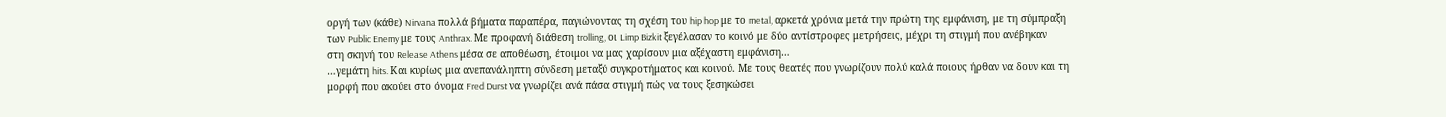οργή των (κάθε) Nirvana πολλά βήματα παραπέρα, παγιώνοντας τη σχέση του hip hop με το metal, αρκετά χρόνια μετά την πρώτη της εμφάνιση, με τη σύμπραξη των Public Enemy με τους Anthrax. Με προφανή διάθεση trolling, οι Limp Bizkit ξεγέλασαν το κοινό με δύο αντίστροφες μετρήσεις, μέχρι τη στιγμή που ανέβηκαν στη σκηνή του Release Athens μέσα σε αποθέωση, έτοιμοι να μας χαρίσουν μια αξέχαστη εμφάνιση…
…γεμάτη hits. Και κυρίως μια ανεπανάληπτη σύνδεση μεταξύ συγκροτήματος και κοινού. Με τους θεατές που γνωρίζουν πολύ καλά ποιους ήρθαν να δουν και τη μορφή που ακούει στο όνομα Fred Durst να γνωρίζει ανά πάσα στιγμή πώς να τους ξεσηκώσει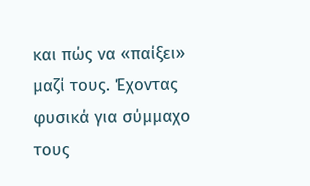και πώς να «παίξει» μαζί τους. Έχοντας φυσικά για σύμμαχο τους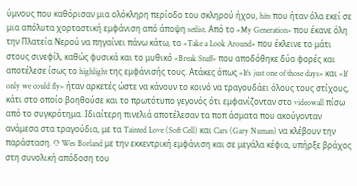ύμνους που καθόρισαν μια ολόκληρη περίοδο του σκληρού ήχου, hits που ήταν όλα εκεί σε μια απόλυτα χορταστική εμφάνιση από άποψη setlist. Από το «My Generation» που έκανε όλη την Πλατεία Νερού να πηγαίνει πάνω κάτω, το «Take a Look Around» που έκλεινε το μάτι στους σινεφίλ, καθώς φυσικά και το μυθικό «Break Stuff» που αποδόθηκε δύο φορές και αποτέλεσε ίσως το highlight της εμφάνισής τους. Ατάκες όπως «It’s just one of those days» και «If only we could fly» ήταν αρκετές ώστε να κάνουν το κοινό να τραγουδάει όλους τους στίχους, κάτι στο οποίο βοηθούσε και το πρωτότυπο γεγονός ότι εμφανίζονταν στο videowall πίσω από το συγκρότημα. Ιδιαίτερη πινελιά αποτέλεσαν τα ποπ άσματα που ακούγονταν ανάμεσα στα τραγούδια, με τα Tainted Love (Soft Cell) και Cars (Gary Numan) να κλέβουν την παράσταση. O Wes Borland με την εκκεντρική εμφάνιση και σε μεγάλα κέφια, υπήρξε βράχος στη συνολική απόδοση του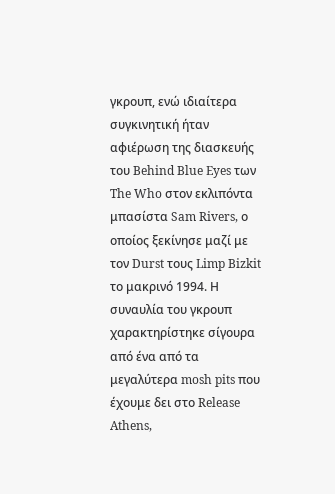γκρουπ, ενώ ιδιαίτερα συγκινητική ήταν αφιέρωση της διασκευής του Behind Blue Eyes των The Who στον εκλιπόντα μπασίστα Sam Rivers, ο οποίος ξεκίνησε μαζί με τον Durst τους Limp Bizkit το μακρινό 1994. Η συναυλία του γκρουπ χαρακτηρίστηκε σίγουρα από ένα από τα μεγαλύτερα mosh pits που έχουμε δει στο Release Athens,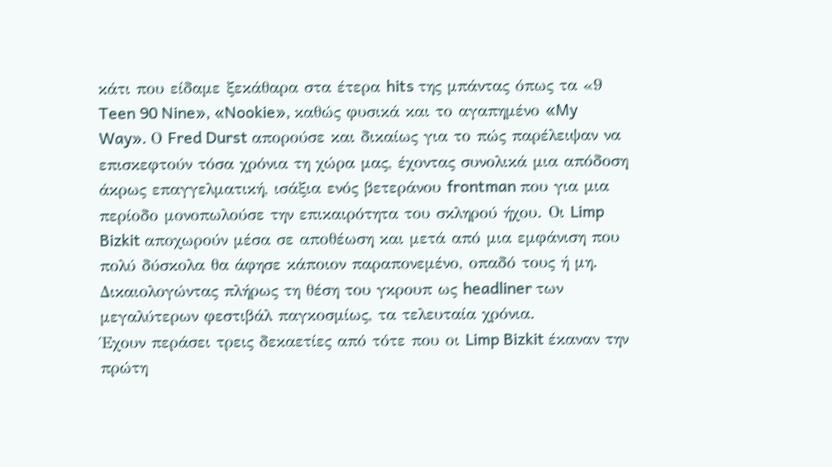κάτι που είδαμε ξεκάθαρα στα έτερα hits της μπάντας όπως τα «9 Teen 90 Nine», «Nookie», καθώς φυσικά και το αγαπημένο «My Way». Ο Fred Durst απορούσε και δικαίως για το πώς παρέλειψαν να επισκεφτούν τόσα χρόνια τη χώρα μας, έχοντας συνολικά μια απόδοση άκρως επαγγελματική, ισάξια ενός βετεράνου frontman που για μια περίοδο μονοπωλούσε την επικαιρότητα του σκληρού ήχου. Οι Limp Bizkit αποχωρούν μέσα σε αποθέωση και μετά από μια εμφάνιση που πολύ δύσκολα θα άφησε κάποιον παραπονεμένο, οπαδό τους ή μη. Δικαιολογώντας πλήρως τη θέση του γκρουπ ως headliner των μεγαλύτερων φεστιβάλ παγκοσμίως, τα τελευταία χρόνια.
Έχουν περάσει τρεις δεκαετίες από τότε που οι Limp Bizkit έκαναν την πρώτη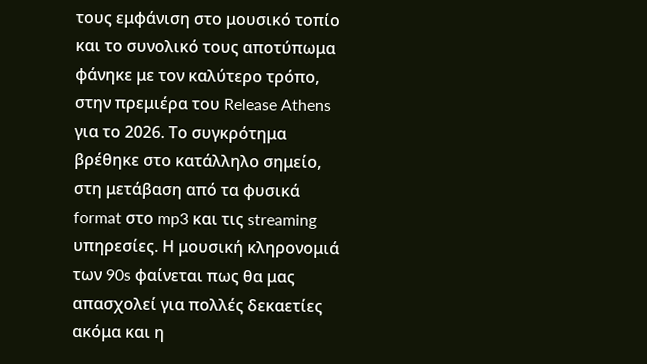τους εμφάνιση στο μουσικό τοπίο και το συνολικό τους αποτύπωμα φάνηκε με τον καλύτερο τρόπο, στην πρεμιέρα του Release Athens για το 2026. Το συγκρότημα βρέθηκε στο κατάλληλο σημείο, στη μετάβαση από τα φυσικά format στο mp3 και τις streaming υπηρεσίες. Η μουσική κληρονομιά των 90s φαίνεται πως θα μας απασχολεί για πολλές δεκαετίες ακόμα και η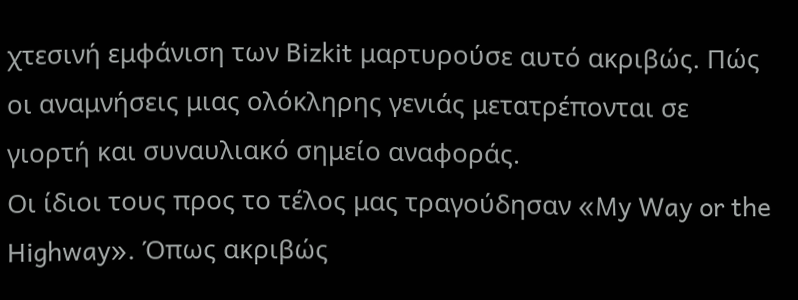χτεσινή εμφάνιση των Bizkit μαρτυρούσε αυτό ακριβώς. Πώς οι αναμνήσεις μιας ολόκληρης γενιάς μετατρέπονται σε γιορτή και συναυλιακό σημείο αναφοράς.
Οι ίδιοι τους προς το τέλος μας τραγούδησαν «My Way or the Highway». Όπως ακριβώς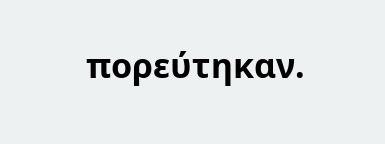πορεύτηκαν.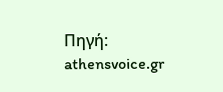Πηγή: athensvoice.gr